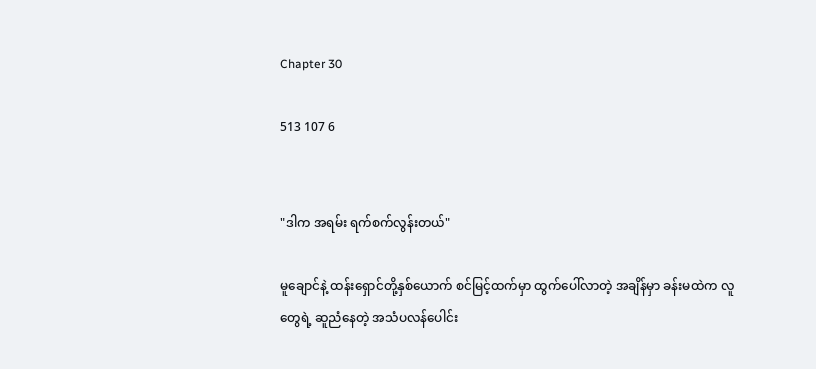Chapter 30

513 107 6


"ဒါက အရမ်း ရက်စက်လွန်းတယ်"

မူချောင်နဲ့ ထန်းရှောင်တို့နှစ်ယောက် စင်မြင့်ထက်မှာ ထွက်ပေါ်လာတဲ့ အချိန်မှာ ခန်းမထဲက လူတွေရဲ့ ဆူညံနေတဲ့ အသံပလန်ပေါင်း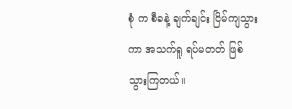စုံ က စီခနဲ့ ချက်ချင်း ငြိမ်ကျသွားကာ အသက်ရူ ရပ်မတတ် ဖြစ်သွားကြတယ်။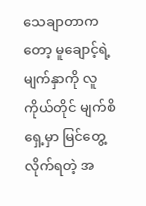သေချာတာကတော့ မူချောင့်ရဲ့
မျက်နှာကို လူကိုယ်တိုင် မျက်စိ
ရှေ့မှာ မြင်တွေ့လိုက်ရတဲ့ အ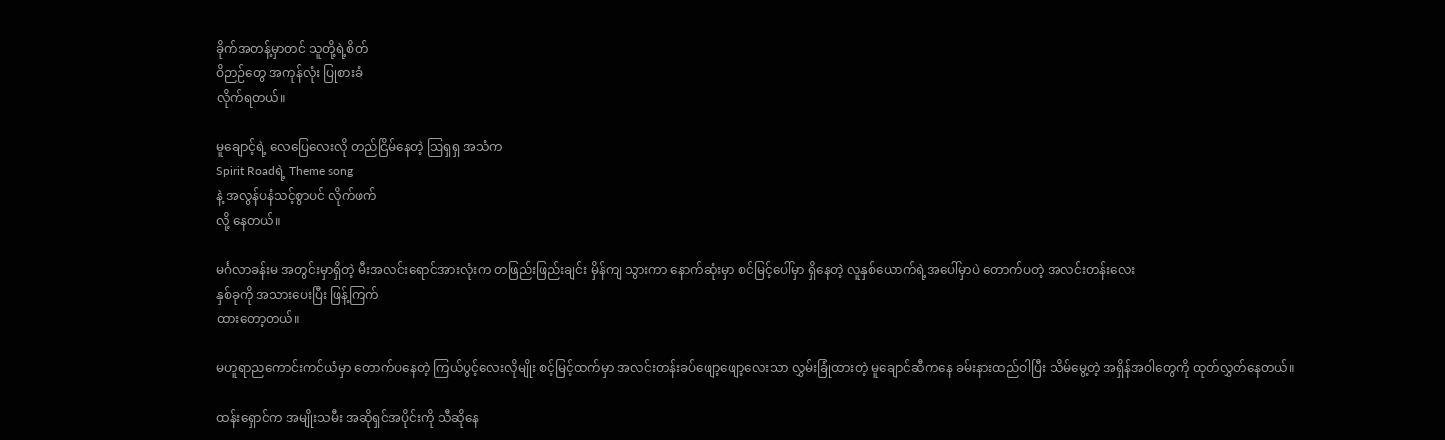ခိုက်အတန့်မှာတင် သူတို့ရဲ့စိတ်
ဝိဉာဉ်တွေ အကုန်လုံး ပြုစားခံ
လိုက်ရတယ်။

မူချောင့်ရဲ့ လေပြေလေးလို တည်ငြိမ်နေတဲ့ ဩရှရှ အသံက
Spirit Roadရဲ့ Theme song
နဲ့ အလွန်ပနံသင့်စွာပင် လိုက်ဖက်
လို့ နေတယ်။

မင်္ဂလာခန်းမ အတွင်းမှာရှိတဲ့ မီးအလင်းရောင်အားလုံးက တဖြည်းဖြည်းချင်း မှိန်ကျ သွားကာ နောက်ဆုံးမှာ စင်မြင့်ပေါ်မှာ ရှိနေတဲ့ လူနှစ်ယောက်ရဲ့အပေါ်မှာပဲ တောက်ပတဲ့ အလင်းတန်းလေး
နှစ်ခုကို အသားပေးပြီး ဖြန့်ကြက်
ထားတော့တယ်။

မဟူရာညကောင်းကင်ယံမှာ တောက်ပနေတဲ့ ကြယ်ပွင့်လေးလိုမျိုး စင့်မြင့်ထက်မှာ အလင်းတန်းခပ်ဖျော့ဖျော့လေးသာ လွှမ်းခြုံထားတဲ့ မူချောင်ဆီကနေ ခမ်းနားထည်ဝါပြီး သိမ်မွေ့တဲ့ အရှိန်အဝါတွေကို ထုတ်လွှတ်နေတယ်။

ထန်းရှောင်က အမျိုးသမီး အဆိုရှင်အပိုင်းကို သီဆိုနေ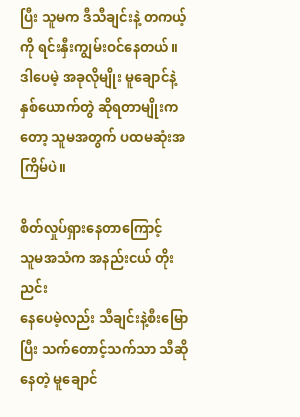ပြီး သူမက ဒီသီချင်းနဲ့ တကယ့်ကို ရင်းနှီးကျွမ်းဝင်နေတယ်။
ဒါပေမဲ့ အခုလိုမျိုး မူချောင်နဲ့ နှစ်ယောက်တွဲ ဆိုရတာမျိုးကတော့ သူမအတွက် ပထမဆုံးအကြိမ်ပဲ။

စိတ်လှုပ်ရှားနေတာကြောင့်
သူမအသံက အနည်းငယ် တိုးညင်း
နေပေမဲ့လည်း သီချင်းနဲ့စီးမြောပြီး သက်တောင့်သက်သာ သီဆိုနေတဲ့ မူချောင်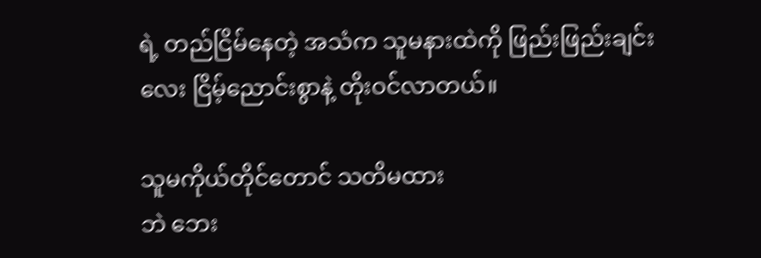ရဲ့ တည်ငြိမ်နေတဲ့ အသံက သူမနားထဲကို ဖြည်းဖြည်းချင်းလေး ငြိမ့်ညောင်းစွာနဲ့ တိုးဝင်လာတယ်။

သူမကိုယ်တိုင်တောင် သတိမထား
ဘဲ ဘေး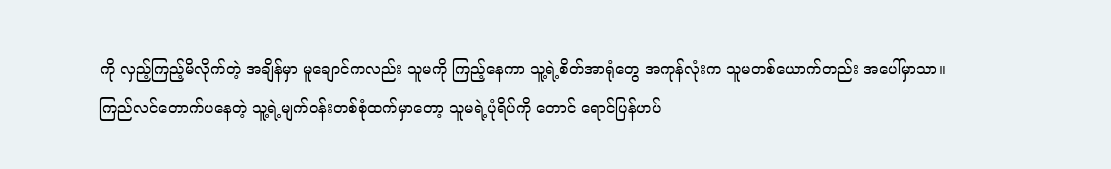ကို လှည့်ကြည့်မိလိုက်တဲ့ အချိန်မှာ မူချောင်ကလည်း သူမကို ကြည့်နေကာ သူ့ရဲ့စိတ်အာရုံတွေ အကုန်လုံးက သူမတစ်ယောက်တည်း အပေါ်မှာသာ။
ကြည်လင်တောက်ပနေတဲ့ သူ့ရဲ့မျက်ဝန်းတစ်စုံထက်မှာတော့ သူမရဲ့ပုံရိပ်ကို တောင် ရောင်ပြန်ဟပ်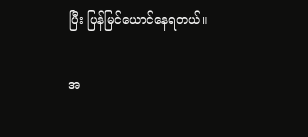ပြီး ပြန်မြင်ယောင်နေရတယ်။

အ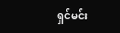ရှင်မင်း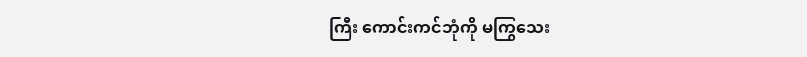ကြီး ကောင်းကင်ဘုံကို မကြွသေး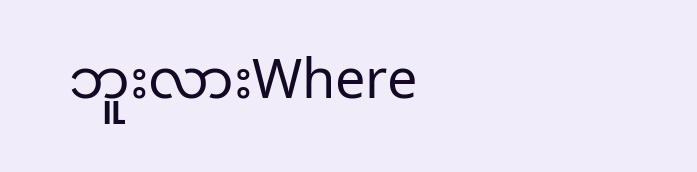ဘူးလားWhere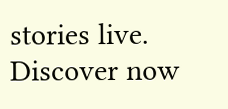stories live. Discover now